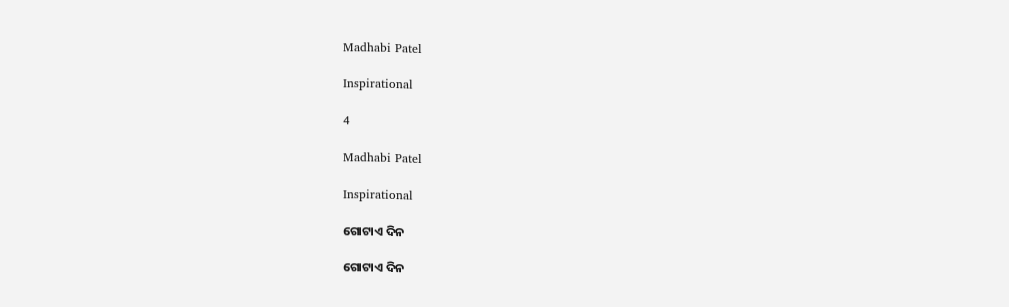Madhabi Patel

Inspirational

4

Madhabi Patel

Inspirational

ଗୋଟାଏ ଦିନ

ଗୋଟାଏ ଦିନ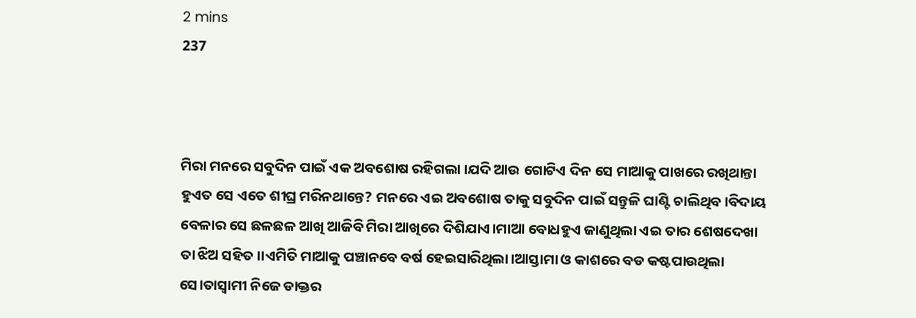2 mins
237



ମିରା ମନରେ ସବୁଦିନ ପାଇଁ ଏକ ଅବଶୋଷ ରହିଗଲା ।ଯଦି ଆଉ ଗୋଟିଏ ଦିନ ସେ ମାଆକୁ ପାଖରେ ରଖିଥାନ୍ତା ହୁଏତ ସେ ଏତେ ଶୀଘ୍ର ମରିନଥାନ୍ତେ? ମନରେ ଏଇ ଅବଶୋଷ ତାକୁ ସବୁଦିନ ପାଇଁ ସନ୍ତୁଳି ଘାଣ୍ଟି ଚାଲିଥିବ।ବିଦାୟ ବେଳାର ସେ ଛଳଛଳ ଆଖି ଆଜିବି ମିରା ଆଖିରେ ଦିଶିଯାଏ।ମାଆ ବୋଧହୁଏ ଜାଣୁଥିଲା ଏଇ ତାର ଶେଷଦେଖା ତା ଝିଅ ସହିତ।।ଏମିତି ମାଆକୁ ପଞ୍ଚାନବେ ବର୍ଷ ହେଇସାରିଥିଲା।ଆସ୍ତାମା ଓ କାଶରେ ବଡ କଷ୍ଟପାଉଥିଲା ସେ।ତାସ୍ବାମୀ ନିଜେ ଡାକ୍ତର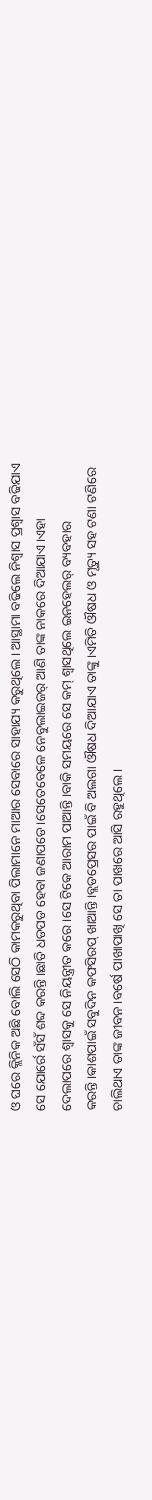ଓ ଘରେ କ୍ଲିନିକ ଅଛି ବୋଲି ସେଠି କାମକରୁଥିବା ପିଲାମାନେ ମାଆର ସେବାରେ ସାହାଯ୍ୟ କରୁଥିଲେ। ଆସ୍ଥାମା ବଢିଲେ ନିଶ୍ବାସ ପ୍ରଶ୍ବାସ ବଢିଯାଏ ସେ ଯୋର୍ରେ ସଁସଁ ଶବ୍ଦ କରନ୍ତି।ଛାତି ଧଡପଡ ହେବା ଜଣାପଡେ।ସେତେବେଳେ ନେବୁଲାଇଜର୍ ଆଣି ତାଙ୍କ ନାକରେ ଦିଆଯାଏ।ଏହା ଦେଲାପରେ ଶ୍ବାସକୁ ସେ ନିୟନ୍ତ୍ରୀତ କରେ।ସେ ଟିକେ ଆରାମ ପାଆନ୍ତି।ବାକି ସମୟରେ ସେ କମ୍ ଶ୍ବାସଥିଲେ ଇନହେଲର୍ ବ୍ୟବହାର କରନ୍ତି।କାଶପାଇଁ ସବୁଦିନ କଫସିରପ୍ ଖାଆନ୍ତି।ବ୍ଲଡପ୍ରେସର ପାଇଁ ବି ଅଲଗା ଔଷଧ ଦିଆଯାଏ ତାଙ୍କୁ।ଏମିତି ଔଷଧ ଓ ମୃତ୍ୟୁ ସହ ଟଣା ଟଣିରେ ଚାଲିଥାଏ ତାଙ୍କ ଜୀବନ।ବର୍ଷେ ପାଖାପାଖି ସେ ତା ପାଖରେ ଆସି ରହୁଥିଲେ।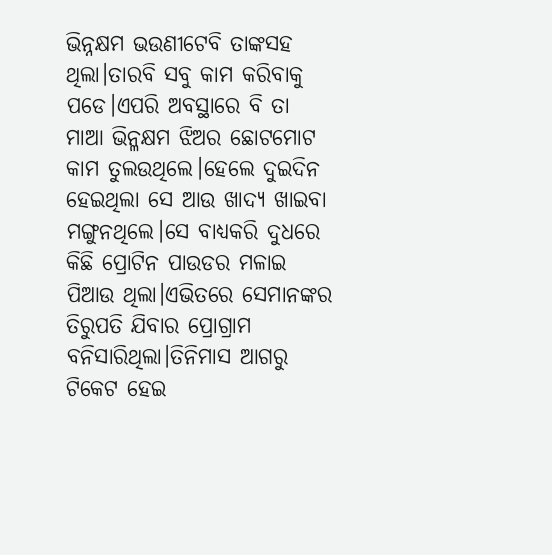ଭିନ୍ନକ୍ଷମ ଭଉଣୀଟେବି ତାଙ୍କସହ ଥିଲା।ତାରବି ସବୁ କାମ କରିବାକୁ ପଡେ।ଏପରି ଅବସ୍ଥାରେ ବି ତା ମାଆ ଭିନ୍ଳକ୍ଷମ ଝିଅର ଛୋଟମୋଟ କାମ ତୁଲଉଥିଲେ।ହେଲେ ଦୁଇଦିନ ହେଇଥିଲା ସେ ଆଉ ଖାଦ୍ୟ ଖାଇବା ମଙ୍ଗୁନଥିଲେ।ସେ ବାଧ୍ୟକରି ଦୁଧରେ କିଛି ପ୍ରୋଟିନ ପାଉଡର ମଳାଇ ପିଆଉ ଥିଲା।ଏଭିତରେ ସେମାନଙ୍କର ତିରୁପତି ଯିବାର ପ୍ରୋଗ୍ରାମ ବନିସାରିଥିଲା।ତିନିମାସ ଆଗରୁ ଟିକେଟ ହେଇ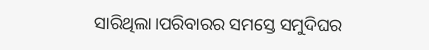ସାରିଥିଲା।ପରିବାରର ସମସ୍ତେ ସମୁଦିଘର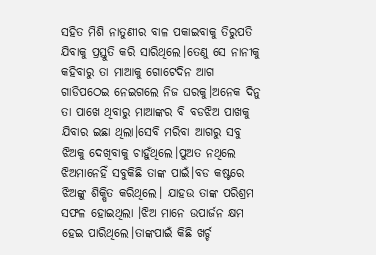ସହିତ ମିଶି ନାତୁଣୀର ବାଳ ପକାଇବାକୁ ତିରୁପତି ଯିବାକୁ ପ୍ରସ୍ତୁତି କରି ସାରିଥିଲେ।ତେଣୁ ସେ ନାନୀକୁ କହିବାରୁ ତା ମାଆକୁ ଗୋଟେଦିନ ଆଗ ଗାଡିପଠେଇ ନେଇଗଲେ ନିଜ ଘରକୁ।ଅନେକ ଦିନୁ ତା ପାଖେ ଥିବାରୁ ମାଆଙ୍କର ବି ବଡଝିଅ ପାଖକୁ ଯିବାର ଇଛା ଥିଲା।ସେବି ମରିବା ଆଗରୁ ସବୁ ଝିଅକୁ ଦେଖିବାକୁ ଚାହୁଁଥିଲେ।ପୁଅତ ନଥିଲେ ଝିଅମାନେହିଁ ସବୁକିଛି ତାଙ୍କ ପାଇଁ।ବଡ କଷ୍ଟରେ ଝିଅଙ୍କୁ ଶିକ୍ଷିତ କରିଥିଲେ। ଯାହଉ ତାଙ୍କ ପରିଶ୍ରମ ସଫଳ ହୋଇଥିଲା ।ଝିଅ ମାନେ ଉପାର୍ଜନ କ୍ଷମ ହେଇ ପାରିଥିଲେ।ତାଙ୍କପାଇଁ କିଛି ଖର୍ଚ୍ଚ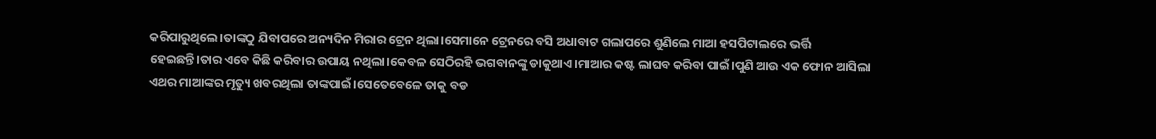କରିପାରୁଥିଲେ।ତାଙ୍କଠୁ ଯିବାପରେ ଅନ୍ୟଦିନ ମିରାର ଟ୍ରେନ ଥିଲା।ସେମାନେ ଟ୍ରେନରେ ବସି ଅଧାବାଟ ଗଲାପରେ ଶୁଣିଲେ ମାଆ ହସପିଟାଲରେ ଭର୍ତ୍ତି ହେଇଛନ୍ତି।ତାର ଏବେ କିଛି କରିବାର ଉପାୟ ନଥିଲା।କେବଳ ସେଠିରହି ଭଗବାନଙ୍କୁ ଡାକୁଥାଏ।ମାଆର କଷ୍ଟ ଲାଘବ କରିବା ପାଇଁ।ପୁଣି ଆଉ ଏକ ଫୋନ ଆସିଲା ଏଥର ମାଆଙ୍କର ମୃତ୍ୟୁ ଖବରଥିଲା ତାଙ୍କପାଇଁ।ସେତେବେଳେ ତାକୁ ବଡ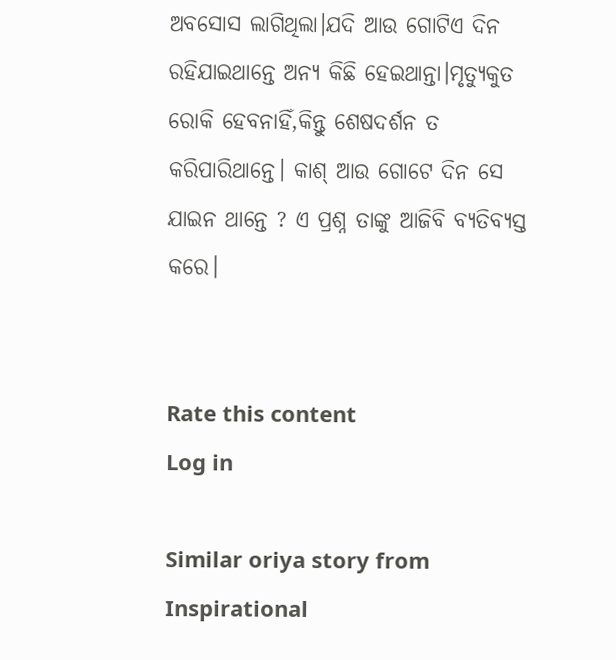ଅବସୋସ ଲାଗିଥିଲା।ଯଦି ଆଉ ଗୋଟିଏ ଦିନ ରହିଯାଇଥାନ୍ତେ ଅନ୍ୟ କିଛି ହେଇଥାନ୍ତା।ମୃତ୍ୟୁକୁତ ରୋକି ହେବନାହିଁ,କିନ୍ତୁ ଶେଷଦର୍ଶନ ତ କରିପାରିଥାନ୍ତେ। କାଶ୍ ଆଉ ଗୋଟେ ଦିନ ସେ ଯାଇନ ଥାନ୍ତେ ? ଏ ପ୍ରଶ୍ନ ତାଙ୍କୁ ଆଜିବି ବ୍ୟତିବ୍ୟସ୍ତ କରେ।


Rate this content
Log in

Similar oriya story from Inspirational